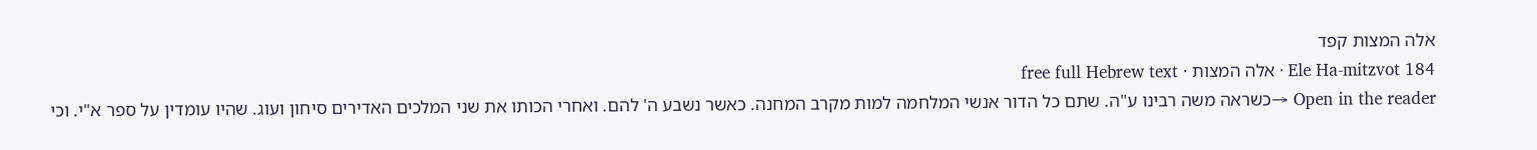אלה המצות קפד
Ele Ha-mitzvot 184 · אלה המצות · free full Hebrew text
Open in the reader →כשראה משה רבינו ע"ה. שתם כל הדור אנשי המלחמה למות מקרב המחנה. כאשר נשבע ה' להם. ואחרי הכותו את שני המלכים האדירים סיחון ועוג. שהיו עומדין על ספר א"י. וכי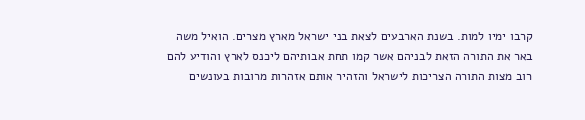קרבו ימיו למות. בשנת הארבעים לצאת בני ישראל מארץ מצרים. הואיל משה באר את התורה הזאת לבניהם אשר קמו תחת אבותיהם ליכנס לארץ והודיע להם רוב מצות התורה הצריכות לישראל והזהיר אותם אזהרות מרובות בעונשים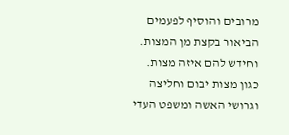מרובים והוסיף לפעמים הביאור בקצת מן המצות. וחידש להם איזה מצות. כגון מצות יבום וחליצה וגרושי האשה ומשפט העדי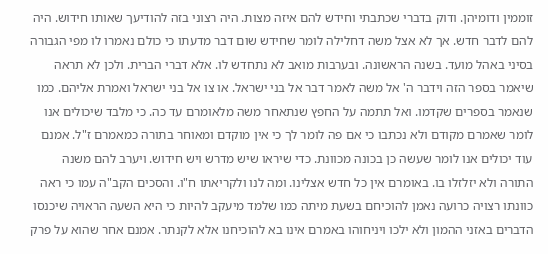זוממין ודומיהן. ודוק בדברי שכתבתי וחידש להם איזה מצות. היה רצוני בזה להודיעך שאותו חידוש. היה להם לדבר חדש. אך לא אצל משה דחלילה לומר שחידש שום דבר מדעתו כי כולם נאמרו לו מפי הגבורה בסיני באהל מועד. בשנה הראשונה. ובערבות מואב לא נתחדש לו. אלא דברי הברית. ולכן לא תראה שיאמר בספר הזה וידבר ה' אל משה לאמר דבר אל בני ישראל. או צו אל בני ישראל ואמרת אליהם. כמו שנאמר בספרים שקדמו. ואל תתמה על החפץ שנתאחר משה מלאומרם עד כה. כי מלבד שיכולים אנו לומר שאמרם מקודם ולא נכתבו כי אם פה לומר לך כי אין מוקדם ומאוחר בתורה כמאמרם ז"ל. אמנם עוד יכולים אנו לומר שעשה כן בכונה מכוונת. כדי שיראו שיש מדרש ויש חידוש. ויערב להם משנה התורה ולא יזלזלו בו. באומרם אין כל חדש אצלינו. ומה לנו ולקריאתו ח"ו. והסכים הקב"ה עמו כי ראה כוונתו רצויה כרועה נאמן להוכיחם בשעת מיתה כמו שלמד מיעקב להיות כי היא השעה הראויה שיכנסו הדברים באזני ההמון ולא ילכו ויניחוהו באמרם אינו בא להוכיחנו אלא לקנתר. אמנם אחר שהוא על פרק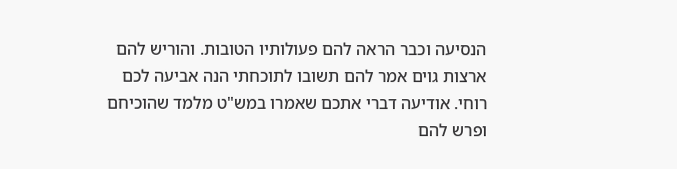הנסיעה וכבר הראה להם פעולותיו הטובות. והוריש להם ארצות גוים אמר להם תשובו לתוכחתי הנה אביעה לכם רוחי. אודיעה דברי אתכם שאמרו במש"ט מלמד שהוכיחם ופרש להם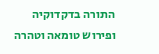התורה בדקדוקיה ופירוש טומאה וטהרה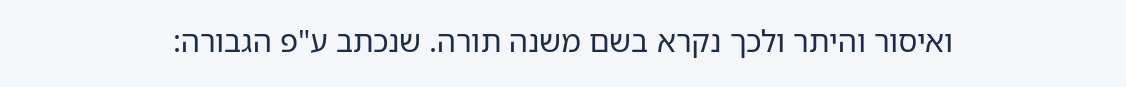ואיסור והיתר ולכך נקרא בשם משנה תורה. שנכתב ע"פ הגבורה: